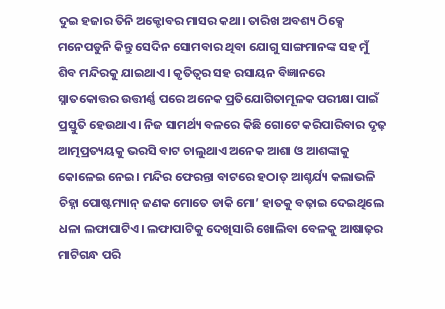ଦୁଇ ହଜାର ତିନି ଅକ୍ଟୋବର ମାସର କଥା। ତାରିଖ ଅବଶ୍ୟ ଠିକ୍ସେ ମନେପଡୁନି କିନ୍ତୁ ସେଦିନ ସୋମବାର ଥିବା ଯୋଗୁ ସାଙ୍ଗମାନଙ୍କ ସହ ମୁଁ ଶିବ ମନ୍ଦିରକୁ ଯାଇଥାଏ। କୃତିତ୍ୱର ସହ ରସାୟନ ବିଜ୍ଞାନରେ ସ୍ନାତକୋତ୍ତର ଉତ୍ତୀର୍ଣ୍ଣ ପରେ ଅନେକ ପ୍ରତିଯୋଗିତାମୂଳକ ପରୀକ୍ଷା ପାଇଁ ପ୍ରସ୍ତୁତି ହେଉଥାଏ। ନିଜ ସାମର୍ଥ୍ୟ ବଳରେ କିଛି ଗୋଟେ କରିପାରିବାର ଦୃଢ଼ ଆତ୍ମପ୍ରତ୍ୟୟକୁ ଭରସି ବାଟ ଚାଲୁଥାଏ ଅନେକ ଆଶା ଓ ଆଶଙ୍କାକୁ କୋଳେଇ ନେଇ। ମନ୍ଦିର ଫେରନ୍ତା ବାଟରେ ହଠାତ୍ ଆଶ୍ଚର୍ଯ୍ୟ କଲାଭଳି ଚିହ୍ନା ପୋଷ୍ଟମ୍ୟାନ୍ ଜଣକ ମୋତେ ଡାକି ମୋ’ ହାତକୁ ବଢ଼ାଇ ଦେଇଥିଲେ ଧଳା ଲଫାପାଟିଏ। ଲଫାପାଟିକୁ ଦେଖିସାରି ଖୋଲିବା ବେଳକୁ ଆଷାଢ଼ର ମାଟିଗନ୍ଧ ପରି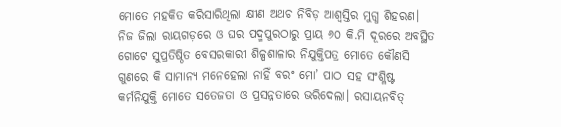ମୋତେ ମହକିତ କରିସାରିଥିଲା କ୍ଷୀଣ ଅଥଚ ନିବିଡ଼ ଆଶ୍ୱସ୍ତିର ମୁଗ୍ଧ ଶିହରଣ। ନିଜ ଜିଲା ରାୟଗଡ଼ରେ ଓ ଘର ପଦ୍ମପୁରଠାରୁ ପ୍ରାୟ ୬୦ କି.ମି ଦୂରରେ ଅବସ୍ଥିତ ଗୋଟେ ସୁପ୍ରତିଷ୍ଠିତ ବେସରକାରୀ ଶିଳ୍ପଶାଳାର ନିଯୁକ୍ତିପତ୍ର ମୋତେ କୌଣସି ଗୁଣରେ କି ସାମାନ୍ୟ ମନେହେଲା ନାହିଁ ବରଂ ମୋ’ ପାଠ ସହ ସଂଶ୍ଳିଷ୍ଟ କର୍ମନିଯୁକ୍ତି ମୋତେ ସତେଜତା ଓ ପ୍ରସନ୍ନତାରେ ଭରିଦେଲା। ରସାୟନବିତ୍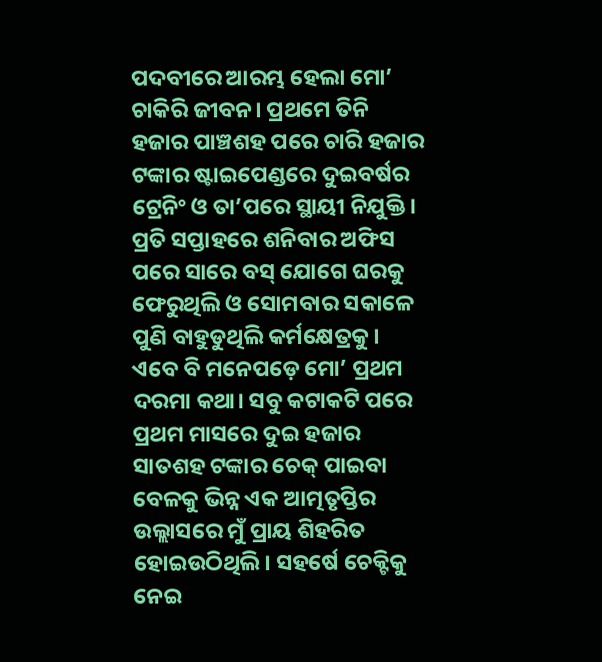ପଦବୀରେ ଆରମ୍ଭ ହେଲା ମୋ’ ଚାକିରି ଜୀବନ। ପ୍ରଥମେ ତିନି ହଜାର ପାଞ୍ଚଶହ ପରେ ଚାରି ହଜାର ଟଙ୍କାର ଷ୍ଟାଇପେଣ୍ଡରେ ଦୁଇବର୍ଷର ଟ୍ରେନିଂ ଓ ତା’ପରେ ସ୍ଥାୟୀ ନିଯୁକ୍ତି। ପ୍ରତି ସପ୍ତାହରେ ଶନିବାର ଅଫିସ ପରେ ସାରେ ବସ୍ ଯୋଗେ ଘରକୁ ଫେରୁଥିଲି ଓ ସୋମବାର ସକାଳେ ପୁଣି ବାହୁଡୁଥିଲି କର୍ମକ୍ଷେତ୍ରକୁ। ଏବେ ବି ମନେପଡ଼େ ମୋ’ ପ୍ରଥମ ଦରମା କଥା। ସବୁ କଟାକଟି ପରେ ପ୍ରଥମ ମାସରେ ଦୁଇ ହଜାର ସାତଶହ ଟଙ୍କାର ଚେକ୍ ପାଇବା ବେଳକୁ ଭିନ୍ନ ଏକ ଆତ୍ମତୃପ୍ତିର ଉଲ୍ଲାସରେ ମୁଁ ପ୍ରାୟ ଶିହରିତ ହୋଇଉଠିଥିଲି। ସହର୍ଷେ ଚେକ୍ଟିକୁ ନେଇ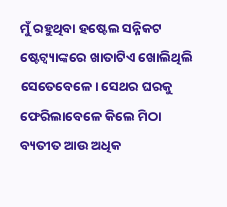ମୁଁ ରହୁଥିବା ହଷ୍ଟେଲ ସନ୍ନିକଟ ଷ୍ଟେଟ୍ବ୍ୟାଙ୍କରେ ଖାତାଟିଏ ଖୋଲିଥିଲି ସେତେବେଳେ। ସେଥର ଘରକୁ ଫେରିଲାବେଳେ କିଲେ ମିଠା ବ୍ୟତୀତ ଆଉ ଅଧିକ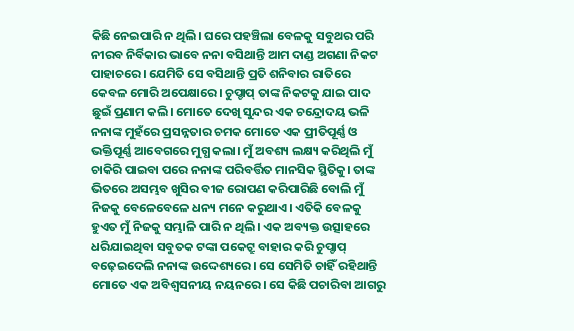କିଛି ନେଇପାରି ନ ଥିଲି। ଘରେ ପହଞ୍ଚିଲା ବେଳକୁ ସବୁଥର ପରି ନୀରବ ନିର୍ବିକାର ଭାବେ ନନା ବସିଥାନ୍ତି ଆମ ଦାଣ୍ଡ ଅଗଣା ନିକଟ ପାହାଚରେ। ଯେମିତି ସେ ବସିଥାନ୍ତି ପ୍ରତି ଶନିବାର ରାତିରେ କେବଳ ମୋରି ଅପେକ୍ଷାରେ। ଚୁପ୍ଚାପ୍ ତାଙ୍କ ନିକଟକୁ ଯାଇ ପାଦ ଛୁଇଁ ପ୍ରଣାମ କଲି। ମୋତେ ଦେଖି ସୁନ୍ଦର ଏକ ଚନ୍ଦ୍ରୋଦୟ ଭଳି ନନାଙ୍କ ମୁହଁରେ ପ୍ରସନ୍ନତାର ଚମକ ମୋତେ ଏକ ପ୍ରୀତିପୂର୍ଣ୍ଣ ଓ ଭକ୍ତିପୂର୍ଣ୍ଣ ଆବେଗରେ ମୁଗ୍ଧ କଲା। ମୁଁ ଅବଶ୍ୟ ଲକ୍ଷ୍ୟ କରିଥିଲି ମୁଁ ଚାକିରି ପାଇବା ପରେ ନନାଙ୍କ ପରିବର୍ତ୍ତିତ ମାନସିକ ସ୍ଥିତିକୁ। ତାଙ୍କ ଭିତରେ ଅସମ୍ଭବ ଖୁସିର ବୀଜ ରୋପଣ କରିପାରିଛି ବୋଲି ମୁଁ ନିଜକୁ ବେଳେବେଳେ ଧନ୍ୟ ମନେ କରୁଥାଏ। ଏତିକି ବେଳକୁ ହୁଏତ ମୁଁ ନିଜକୁ ସମ୍ଭାଳି ପାରି ନ ଥିଲି। ଏକ ଅବ୍ୟକ୍ତ ଉତ୍ସାହରେ ଧରିଯାଇଥିବା ସବୁତକ ଟଙ୍କା ପକେଟ୍ରୁ ବାହାର କରି ଚୁପ୍ଚାପ୍ ବଢ଼େଇଦେଲି ନନାଙ୍କ ଉଦ୍ଦେଶ୍ୟରେ। ସେ ସେମିତି ଚାହିଁ ରହିଥାନ୍ତି ମୋତେ ଏକ ଅବିଶ୍ୱସନୀୟ ନୟନରେ। ସେ କିଛି ପଚାରିବା ଆଗରୁ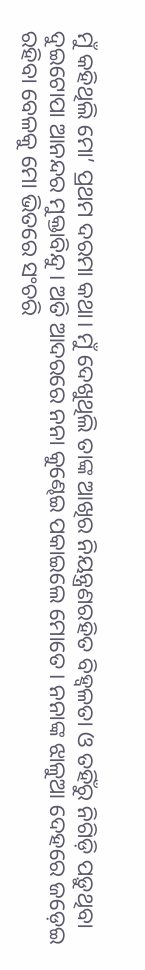ମୁଁ କହିଥିଲି ମୋ’ ପ୍ରଥମ ଦରମା କଥା। ମୁଁ ଦେଖୁଥିଲି ତାଙ୍କ ଆଖିର ନିୟନ୍ତ୍ରଣରହିତ ବିହ୍ବଳତା ଓ ତହିଁରୁ ନିଗିଡ଼ି ପଡ଼ୁଥିବା ଦୁଇଟୋପା ଆନନ୍ଦର ମୁକ୍ତାବିନ୍ଦୁ। ଅତି ଆଦରରେ ନନା କୁଣ୍ଢେଇ ପକାଇଲେ ମୋତେ। ନନାଙ୍କ ଝାଳୁଆ ଦେହରେ ଜଡ଼େଇ ରହିବା ବେଳକୁ ମୋ ଭିତରେ ସଂଚରି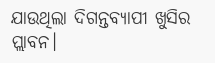ଯାଉଥିଲା ଦିଗନ୍ତବ୍ୟାପୀ ଖୁସିର ପ୍ଲାବନ।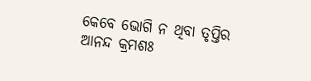କେବେ ଭୋଗି ନ ଥିବା ତୃପ୍ତିର ଆନନ୍ଦ କ୍ରମଶଃ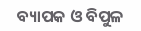ବ୍ୟାପକ ଓ ବିପୁଳ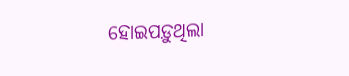ହୋଇପଡ଼ୁଥିଲା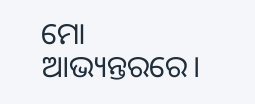ମୋ ଆଭ୍ୟନ୍ତରରେ।